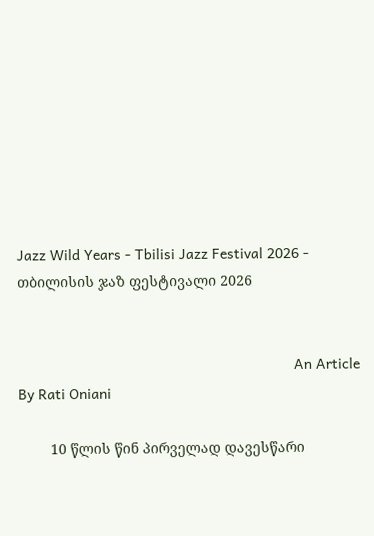Jazz Wild Years - Tbilisi Jazz Festival 2026 - თბილისის ჯაზ ფესტივალი 2026


                                                                     An Article By Rati Oniani

        10 წლის წინ პირველად დავესწარი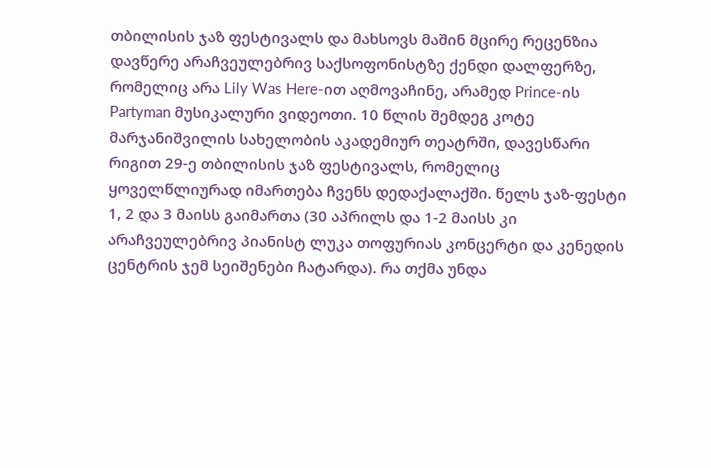თბილისის ჯაზ ფესტივალს და მახსოვს მაშინ მცირე რეცენზია დავწერე არაჩვეულებრივ საქსოფონისტზე ქენდი დალფერზე, რომელიც არა Lily Was Here-ით აღმოვაჩინე, არამედ Prince-ის Partyman მუსიკალური ვიდეოთი. 10 წლის შემდეგ კოტე მარჯანიშვილის სახელობის აკადემიურ თეატრში, დავესწარი რიგით 29-ე თბილისის ჯაზ ფესტივალს, რომელიც ყოველწლიურად იმართება ჩვენს დედაქალაქში. წელს ჯაზ-ფესტი 1, 2 და 3 მაისს გაიმართა (30 აპრილს და 1-2 მაისს კი არაჩვეულებრივ პიანისტ ლუკა თოფურიას კონცერტი და კენედის ცენტრის ჯემ სეიშენები ჩატარდა). რა თქმა უნდა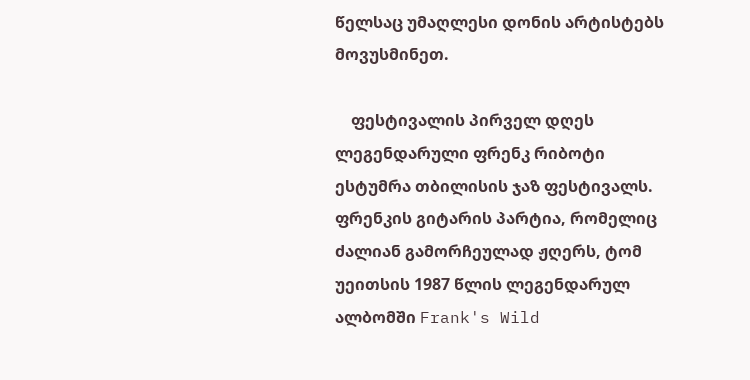წელსაც უმაღლესი დონის არტისტებს მოვუსმინეთ.

    ფესტივალის პირველ დღეს ლეგენდარული ფრენკ რიბოტი ესტუმრა თბილისის ჯაზ ფესტივალს. ფრენკის გიტარის პარტია, რომელიც ძალიან გამორჩეულად ჟღერს, ტომ უეითსის 1987 წლის ლეგენდარულ ალბომში Frank's Wild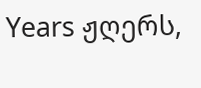Years ჟღერს,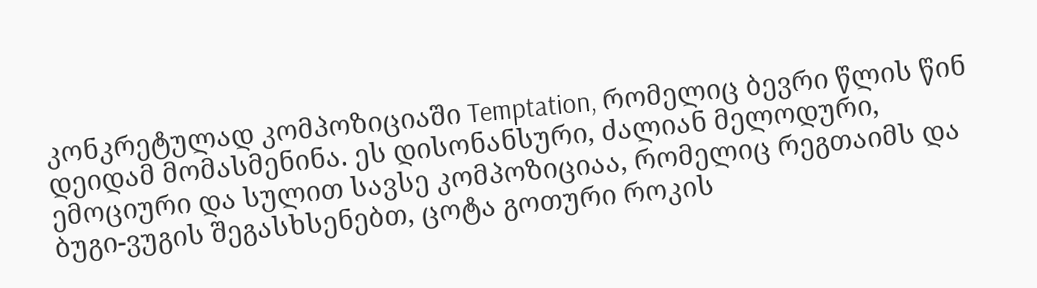კონკრეტულად კომპოზიციაში Temptation, რომელიც ბევრი წლის წინ დეიდამ მომასმენინა. ეს დისონანსური, ძალიან მელოდური, ემოციური და სულით სავსე კომპოზიციაა, რომელიც რეგთაიმს და ბუგი-ვუგის შეგასხსენებთ, ცოტა გოთური როკის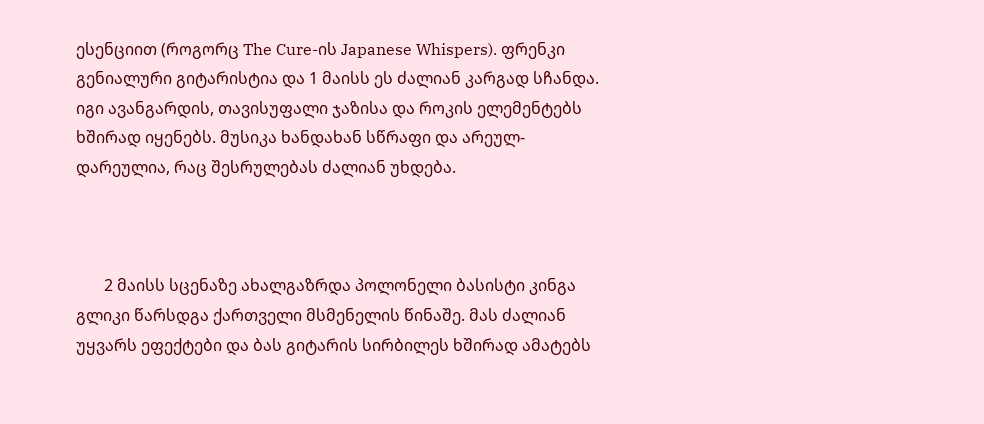ესენციით (როგორც The Cure-ის Japanese Whispers). ფრენკი გენიალური გიტარისტია და 1 მაისს ეს ძალიან კარგად სჩანდა. იგი ავანგარდის, თავისუფალი ჯაზისა და როკის ელემენტებს ხშირად იყენებს. მუსიკა ხანდახან სწრაფი და არეულ-დარეულია, რაც შესრულებას ძალიან უხდება.



       2 მაისს სცენაზე ახალგაზრდა პოლონელი ბასისტი კინგა გლიკი წარსდგა ქართველი მსმენელის წინაშე. მას ძალიან უყვარს ეფექტები და ბას გიტარის სირბილეს ხშირად ამატებს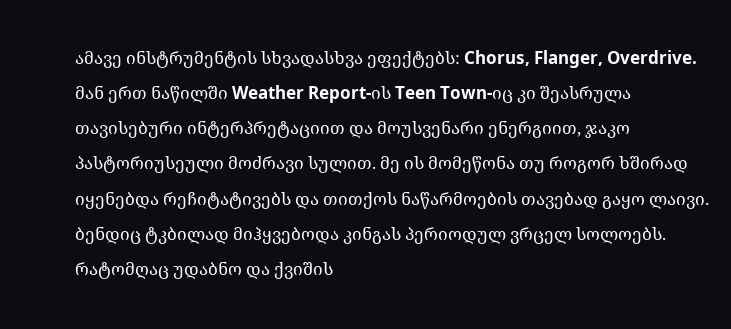ამავე ინსტრუმენტის სხვადასხვა ეფექტებს: Chorus, Flanger, Overdrive. მან ერთ ნაწილში Weather Report-ის Teen Town-იც კი შეასრულა თავისებური ინტერპრეტაციით და მოუსვენარი ენერგიით, ჯაკო პასტორიუსეული მოძრავი სულით. მე ის მომეწონა თუ როგორ ხშირად იყენებდა რეჩიტატივებს და თითქოს ნაწარმოების თავებად გაყო ლაივი. ბენდიც ტკბილად მიჰყვებოდა კინგას პერიოდულ ვრცელ სოლოებს. რატომღაც უდაბნო და ქვიშის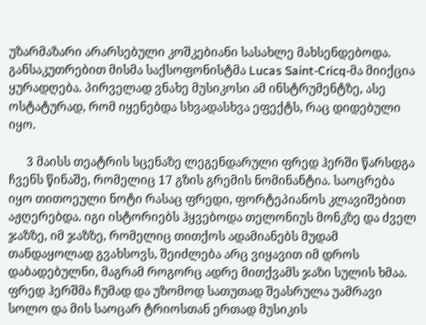უზარმაზარი არარსებული კოშკებიანი სასახლე მახსენდებოდა. განსაკუთრებით მისმა საქსოფონისტმა Lucas Saint-Cricq-მა მიიქცია ყურადღება. პირველად ვნახე მუსიკოსი ამ ინსტრუმენტზე, ასე ოსტატურად, რომ იყენებდა სხვადასხვა ეფექტს, რაც დიდებული იყო.

      3 მაისს თეატრის სცენაზე ლეგენდარული ფრედ ჰერში წარსდგა ჩვენს წინაშე, რომელიც 17 გზის გრემის ნომინანტია. საოცრება იყო თითოეული ნოტი რასაც ფრედი, ფორტეპიანოს კლავიშებით აჟღერებდა. იგი ისტორიებს ჰყვებოდა თელონიუს მონკზე და ძველ ჯაზზე, იმ ჯაზზე, რომელიც თითქოს ადამიანებს მუდამ თანდაყოლად გვახსოვს, შეიძლება არც ვიყავით იმ დროს დაბადებულნი, მაგრამ როგორც ადრე მითქვამს ჯაზი სულის ხმაა. ფრედ ჰერშმა ჩუმად და უზომოდ სათუთად შეასრულა უამრავი სოლო და მის საოცარ ტრიოსთან ერთად მუსიკის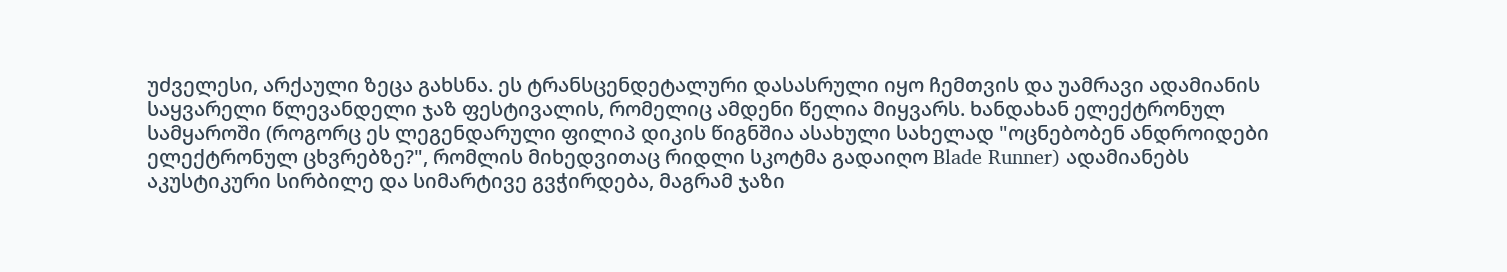უძველესი, არქაული ზეცა გახსნა. ეს ტრანსცენდეტალური დასასრული იყო ჩემთვის და უამრავი ადამიანის საყვარელი წლევანდელი ჯაზ ფესტივალის, რომელიც ამდენი წელია მიყვარს. ხანდახან ელექტრონულ სამყაროში (როგორც ეს ლეგენდარული ფილიპ დიკის წიგნშია ასახული სახელად "ოცნებობენ ანდროიდები ელექტრონულ ცხვრებზე?", რომლის მიხედვითაც რიდლი სკოტმა გადაიღო Blade Runner) ადამიანებს აკუსტიკური სირბილე და სიმარტივე გვჭირდება, მაგრამ ჯაზი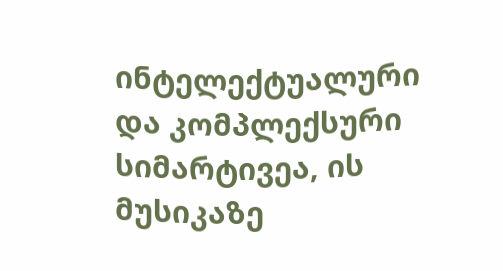ინტელექტუალური და კომპლექსური სიმარტივეა, ის მუსიკაზე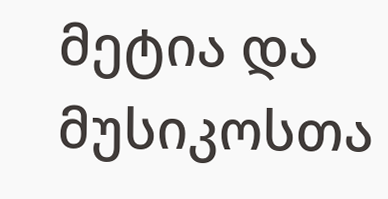მეტია და მუსიკოსთა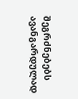შეგრძნებებს ავანგარდულად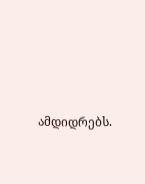ამდიდრებს.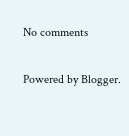No comments

Powered by Blogger.